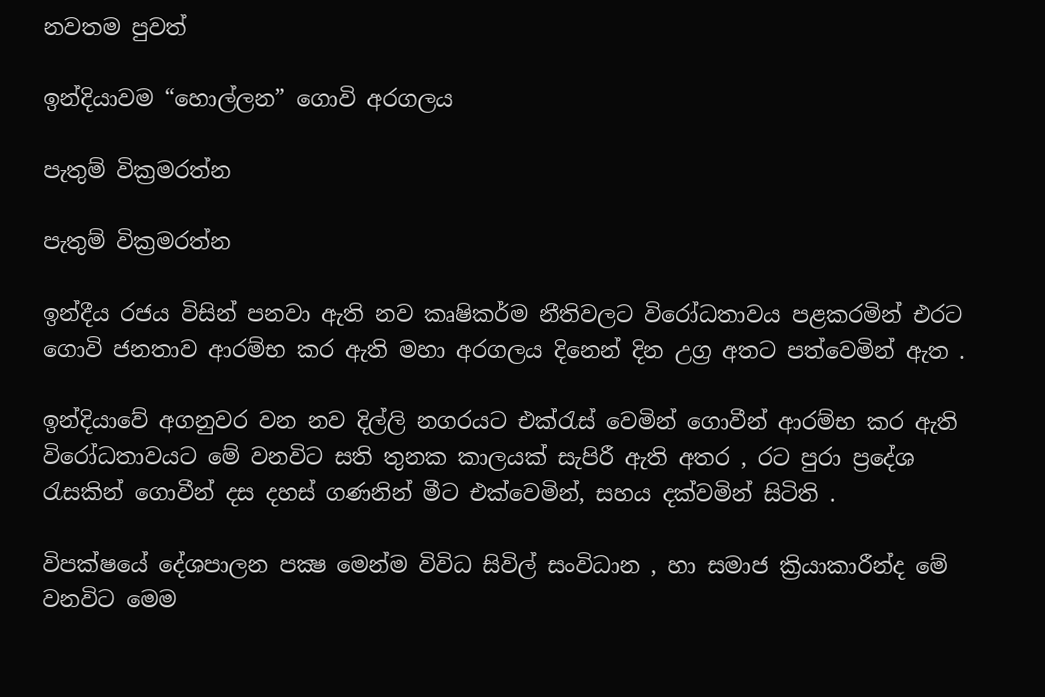නවතම පුවත්

ඉන්දියාවම “හොල්ලන” ගොවි අරගලය

පැතුම් වික්‍රමරත්න

පැතුම් වික්‍රමරත්න

ඉන්දීය රජය විසින් පනවා ඇති නව කෘෂිකර්ම නීතිවලට විරෝධතාවය පළකරමින් එරට ගොවි ජනතාව ආරම්භ කර ඇති මහා අරගලය දිනෙන් දින උග්‍ර අතට පත්වෙමින් ඇත .

ඉන්දියාවේ අගනුවර වන නව දිල්ලි නගරයට එක්රැස් වෙමින් ගොවීන් ආරම්භ කර ඇති විරෝධතාවයට මේ වනවිට සති තුනක කාලයක් සැපිරී ඇති අතර , රට පුරා ප්‍රදේශ රැසකින් ගොවීන් දස දහස් ගණනින් මීට එක්වෙමින්, සහය දක්වමින් සිටිති .

විපක්ෂයේ දේශපාලන පක්‍ෂ මෙන්ම විවිධ සිවිල් සංවිධාන , හා සමාජ ක්‍රියාකාරීන්ද මේ වනවිට මෙම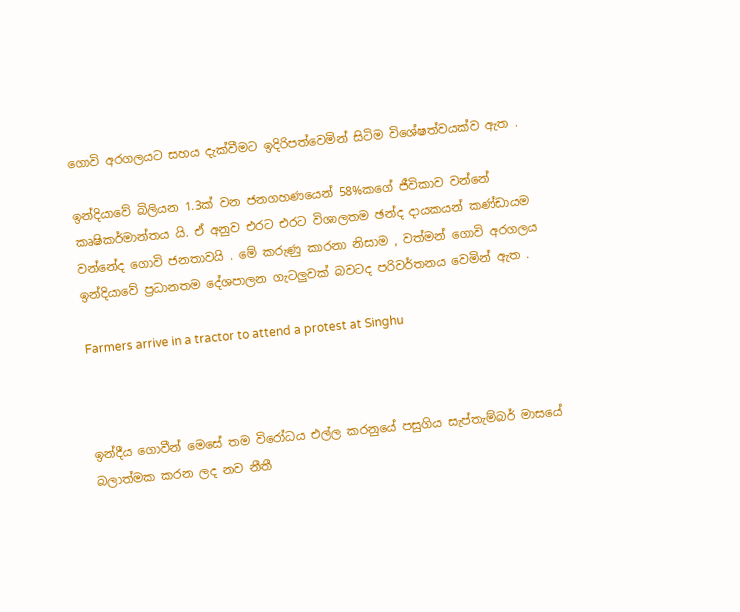ගොවි අරගලයට සහය දැක්වීමට ඉදිරිපත්වෙමින් සිටිම විශේෂත්වයක්ව ඇත .

ඉන්දියාවේ බිලියන 1.3ක් වන ජනගහණයෙන් 58%කගේ ජීවිකාව වන්නේ කෘෂිකර්මාන්තය යි. ඒ අනුව එරට එරට විශාලතම ඡන්ද දායකයන් කණ්ඩායම වන්නේද ගොවි ජනතාවයි . මේ කරුණු කාරනා නිසාම , වත්මන් ගොවි අරගලය ඉන්දියාවේ ප්‍රධානතම දේශපාලන ගැටලුවක් බවටද පරිවර්තනය වෙමින් ඇත .

Farmers arrive in a tractor to attend a protest at Singhu



ඉන්දීය ගොවීන් මෙසේ තම විරෝධය එල්ල කරනුයේ පසුගිය සැප්තැම්බර් මාසයේ බලාත්මක කරන ලද නව නීතී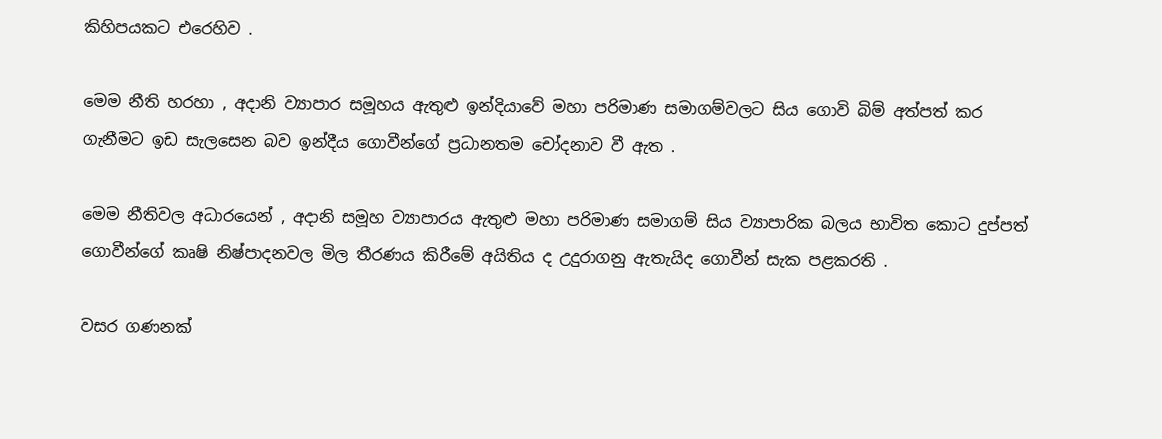කිහිපයකට එරෙහිව .

මෙම නීති හරහා , අදානි ව්‍යාපාර සමූහය ඇතුළු ඉන්දියාවේ මහා පරිමාණ සමාගම්වලට සිය ගොවි බිම් අත්පත් කර ගැනීමට ඉඩ සැලසෙන බව ඉන්දීය ගොවීන්ගේ ප්‍රධානතම චෝදනාව වී ඇත .

මෙම නීතිවල අධාරයෙන් , අදානි සමූහ ව්‍යාපාරය ඇතුළු මහා පරිමාණ සමාගම් සිය ව්‍යාපාරික බලය භාවිත කොට දුප්පත් ගොවීන්ගේ කෘෂි නිෂ්පාදනවල මිල තීරණය කිරීමේ අයිතිය ද උදුරාගනු ඇතැයිද ගොවීන් සැක පළකරති .

වසර ගණනක්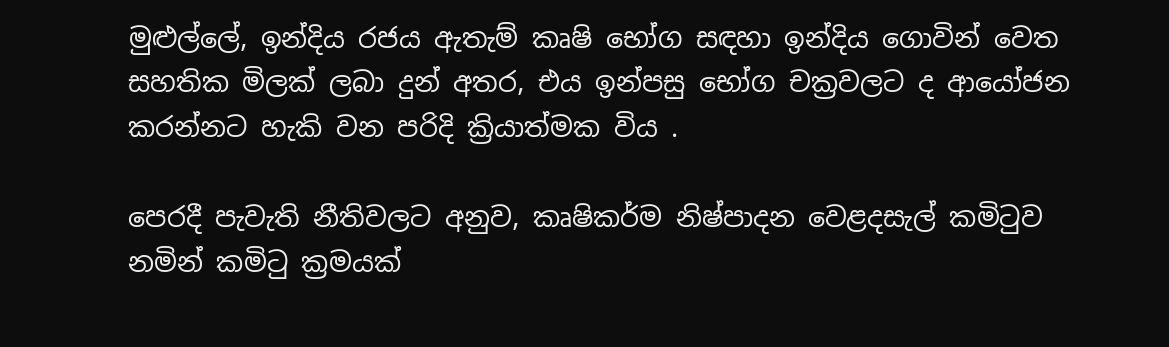මුළුල්ලේ, ඉන්දිය රජය ඇතැම් කෘෂි භෝග සඳහා ඉන්දිය ගොවින් වෙත සහතික මිලක් ලබා දුන් අතර, එය ඉන්පසු භෝග චක්‍රවලට ද ආයෝජන කරන්නට හැකි වන පරිදි ක්‍රියාත්මක විය .

පෙරදී පැවැති නීතිවලට අනුව, කෘෂිකර්ම නිෂ්පාදන වෙළදසැල් කමිටුව නමින් කමිටු ක්‍රමයක්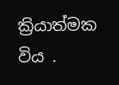ක්‍රියාත්මක විය .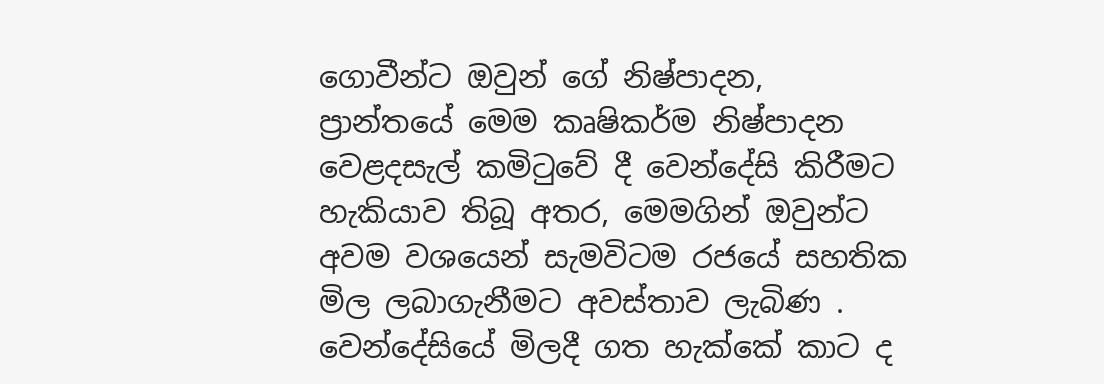ගොවීන්ට ඔවුන් ගේ නිෂ්පාදන, ප්‍රාන්තයේ මෙම කෘෂිකර්ම නිෂ්පාදන වෙළදසැල් කමිටුවේ දී වෙන්දේසි කිරීමට හැකියාව තිබූ අතර, මෙමගින් ඔවුන්ට අවම වශයෙන් සැමවිටම රජයේ සහතික මිල ලබාගැනීමට අවස්තාව ලැබිණ . වෙන්දේසියේ මිලදී ගත හැක්කේ කාට ද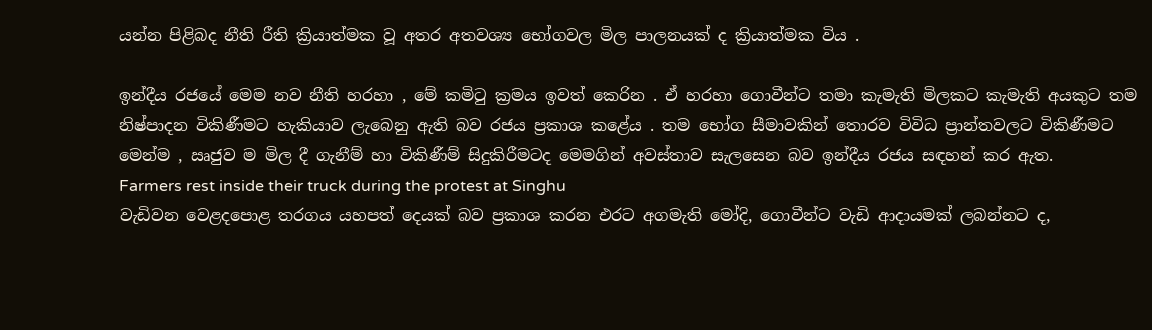යන්න පිළිබද නීති රීති ක්‍රියාත්මක වූ අතර අතවශ්‍ය භෝගවල මිල පාලනයක් ද ක්‍රියාත්මක විය .

ඉන්දීය රජයේ මෙම නව නීති හරහා , මේ කමිටු ක්‍රමය ඉවත් කෙරින . ඒ හරහා ගොවීන්ට තමා කැමැති මිලකට කැමැති අයකුට තම නිෂ්පාදන විකිණීමට හැකියාව ලැබෙනු ඇති බව රජය ප්‍රකාශ කළේය . තම භෝග සීමාවකින් තොරව විවිධ ප්‍රාන්තවලට විකිණීමට මෙන්ම , ඍජුව ම මිල දී ගැනීම් හා විකිණීම් සිදුකිරීමටද මෙමගින් අවස්තාව සැලසෙන බව ඉන්දීය රජය සඳහන් කර ඇත.
Farmers rest inside their truck during the protest at Singhu
වැඩිවන වෙළදපොළ තරගය යහපත් දෙයක් බව ප්‍රකාශ කරන එරට අගමැති මෝදි, ගොවීන්ට වැඩි ආදායමක් ලබන්නට ද,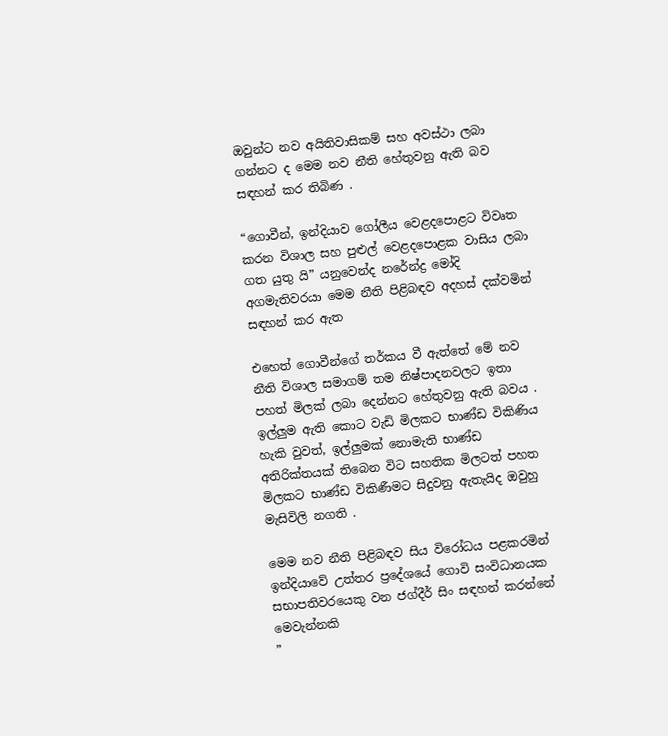ඔවුන්ට නව අයිතිවාසිකම් සහ අවස්ථා ලබා ගන්නට ද මෙම නව නීති හේතුවනු ඇති බව සඳහන් කර තිබිණ .

“ගොවීන්, ඉන්දියාව ගෝලීය වෙළදපොළට විවෘත කරන විශාල සහ පුළුල් වෙළදපොළක වාසිය ලබා ගත යුතු යි” යනුවෙන්ද නරේන්ද්‍ර මෝදි අගමැතිවරයා මෙම නීති පිළිබඳව අදහස් දක්වමින් සඳහන් කර ඇත

එහෙත් ගොවීන්ගේ තර්කය වී ඇත්තේ මේ නව නීති විශාල සමාගම් තම නිෂ්පාදනවලට ඉතා පහත් මිලක් ලබා දෙන්නට හේතුවනු ඇති බවය . ඉල්ලුම ඇති කොට වැඩි මිලකට භාණ්ඩ විකිණිය හැකි වුවත්, ඉල්ලුමක් නොමැති භාණ්ඩ අතිරික්තයක් තිබෙන විට සහතික මිලටත් පහත මිලකට භාණ්ඩ විකිණීමට සිදුවනු ඇතැයිද ඔවුහු මැසිවිලි නගති .

මෙම නව නීති පිළිබඳව සිය විරෝධය පළකරමින් ඉන්දියාවේ උත්තර ප්‍රදේශයේ ගොවි සංවිධානයක සභාපතිවරයෙකු වන ජග්දීර් සිං සඳහන් කරන්නේ මෙවැන්නකි
”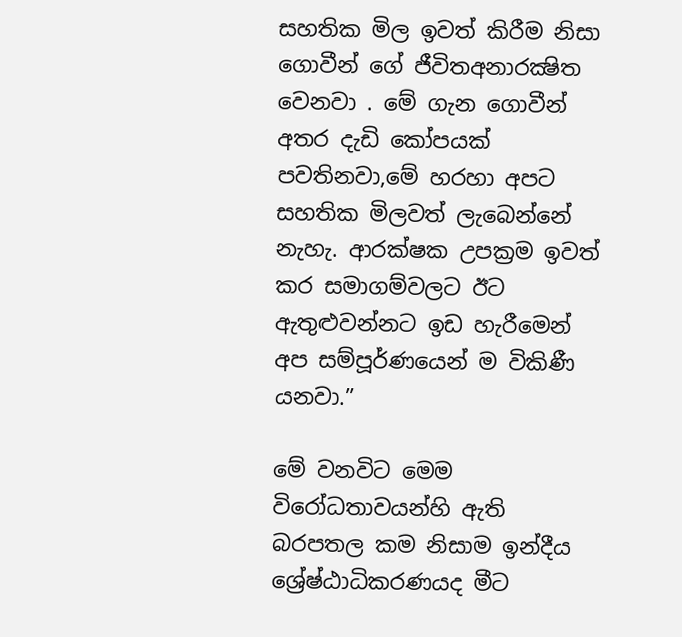සහතික මිල ඉවත් කිරීම නිසා ගොවීන් ගේ ජීවිතඅනාරක්‍ෂිත වෙනවා . මේ ගැන ගොවීන් අතර දැඩි කෝපයක් පවතිනවා,මේ හරහා අපට සහතික මිලවත් ලැබෙන්නේ නැහැ. ආරක්ෂක උපක්‍රම ඉවත් කර සමාගම්වලට ඊට ඇතුළුවන්නට ඉඩ හැරීමෙන් අප සම්පූර්ණයෙන් ම විකිණී යනවා.”

මේ වනවිට මෙම විරෝධතාවයන්හි ඇති බරපතල කම නිසාම ඉන්දීය ශ්‍රේෂ්ඨාධිකරණයද මීට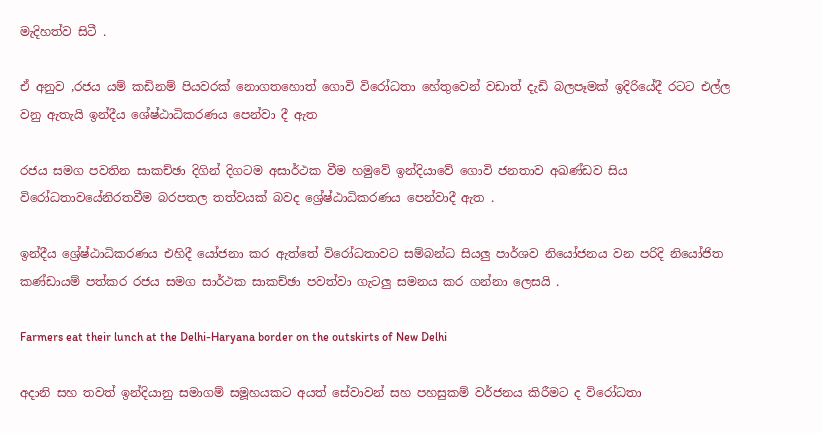මැදිහත්ව සිටී .

ඒ අනුව ,රජය යම් කඩිනම් පියවරක් නොගතහොත් ගොවි විරෝධතා හේතුවෙන් වඩාත් දැඩි බලපෑමක් ඉදිරියේදී රටට එල්ල වනු ඇතැයි ඉන්දීය ශේෂ්ඨාධිකරණය පෙන්වා දී ඇත

රජය සමග පවතින සාකච්ඡා දිගින් දිගටම අසාර්ථක වීම හමුවේ ඉන්දියාවේ ගොවි ජනතාව අඛණ්ඩව සිය විරෝධතාවයේනිරතවීම බරපතල තත්වයක් බවද ශ්‍රේෂ්ඨාධිකරණය පෙන්වාදී ඇත .

ඉන්දීය ශ්‍රේෂ්ඨාධිකරණය එහිදී යෝජනා කර ඇත්තේ විරෝධතාවට සම්බන්ධ සියලු පාර්ශව නියෝජනය වන පරිදි නියෝජිත කණ්ඩායම් පත්කර රජය සමග සාර්ථක සාකච්ඡා පවත්වා ගැටලු සමනය කර ගන්නා ලෙසයි .

Farmers eat their lunch at the Delhi-Haryana border on the outskirts of New Delhi

අදානි සහ තවත් ඉන්දියානු සමාගම් සමූහයකට අයත් සේවාවන් සහ පහසුකම් වර්ජනය කිරීමට ද විරෝධතා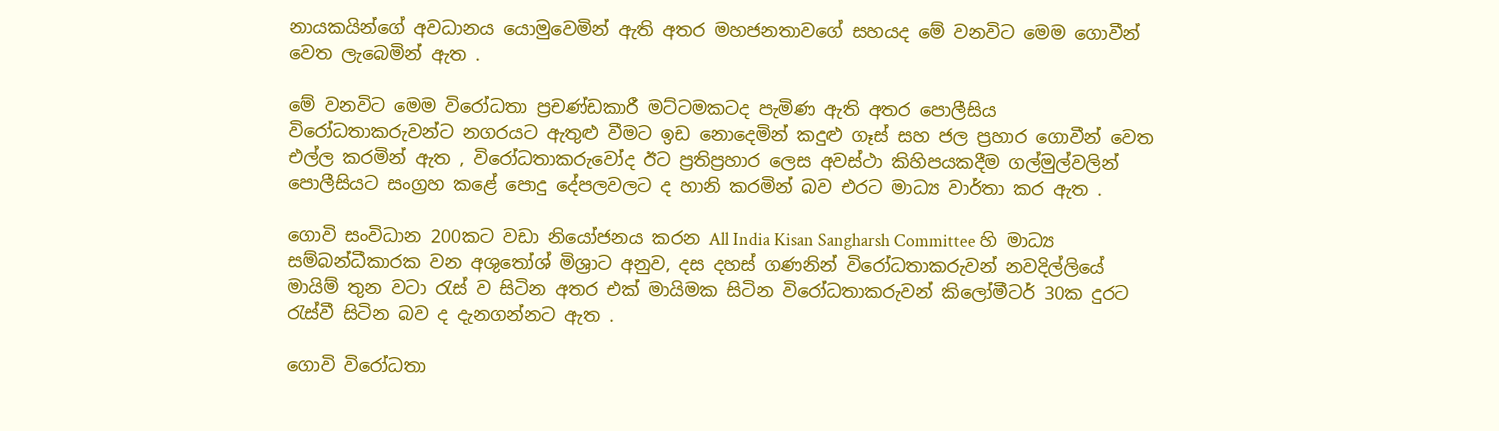නායකයින්ගේ අවධානය යොමුවෙමින් ඇති අතර මහජනතාවගේ සහයද මේ වනවිට මෙම ගොවීන් වෙත ලැබෙමින් ඇත .

මේ වනවිට මෙම විරෝධතා ප්‍රචණ්ඩකාරී මට්ටමකටද පැමිණ ඇති අතර පොලීසිය විරෝධතාකරුවන්ට නගරයට ඇතුළු වීමට ඉඩ නොදෙමින් කදුළු ගෑස් සහ ජල ප්‍රහාර ගොවීන් වෙත එල්ල කරමින් ඇත , විරෝධතාකරුවෝද ඊට ප්‍රතිප්‍රහාර ලෙස අවස්ථා කිහිපයකදීම ගල්මුල්වලින් පොලීසියට සංග්‍රහ කළේ පොදු දේපලවලට ද හානි කරමින් බව එරට මාධ්‍ය වාර්තා කර ඇත .

ගොවි සංවිධාන 200කට වඩා නියෝජනය කරන All India Kisan Sangharsh Committee හි මාධ්‍ය සම්බන්ධීකාරක වන අශුතෝශ් මිශ්‍රාට අනුව, දස දහස් ගණනින් විරෝධතාකරුවන් නවදිල්ලියේ මායිම් තුන වටා රැස් ව සිටින අතර එක් මායිමක සිටින විරෝධතාකරුවන් කිලෝමීටර් 30ක දුරට රැස්වී සිටින බව ද දැනගන්නට ඇත .

ගොවි විරෝධතා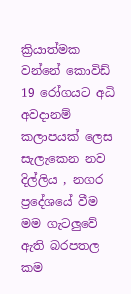ක්‍රියාත්මක වන්නේ කොවිඩ් 19 රෝගයට අධි අවදානම් කලාපයක් ලෙස සැලැකෙන නව දිල්ලිය , නගර ප්‍රදේශයේ වීම මම ගැටලුවේ ඇති බරපතල කම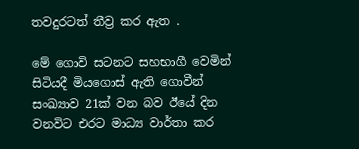තවදුරටත් තීව්‍ර කර ඇත .

මේ ගොවි සටනට සහභාගී වෙමින් සිටියදී මියගොස් ඇති ගොවීන් සංඛ්‍යාව 21ක්‌ වන බව ඊයේ දින වනවිට එරට මාධ්‍ය වාර්තා කර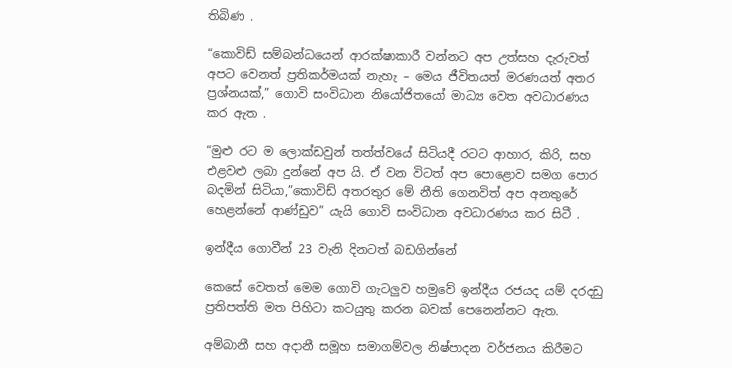තිබිණ .

“කොවිඩ් සම්බන්ධයෙන් ආරක්ෂාකාරී වන්නට අප උත්සහ දැරුවත් අපට වෙනත් ප්‍රතිකර්මයක් නැහැ – මෙය ජීවිතයත් මරණයත් අතර ප්‍රශ්නයක්,” ගොවි සංවිධාන නියෝජිතයෝ මාධ්‍ය වෙත අවධාරණය කර ඇත .

“මුළු රට ම ලොක්ඩවුන් තත්ත්වයේ සිටියදී රටට ආහාර, කිරි, සහ එළවළු ලබා දුන්නේ අප යි. ඒ වන විටත් අප පොළොව සමග පොර බදමින් සිටියා,”කොවිඩ් අතරතුර මේ නීති ගෙනවිත් අප අනතුරේ හෙළන්නේ ආණ්ඩුව” යැයි ගොවි සංවිධාන අවධාරණය කර සිටී .

ඉන්දීය ගොවීන් 23 වැනි දිනටත් බඩගින්නේ

කෙසේ වෙතත් මෙම ගොවි ගැටලුව හමුවේ ඉන්දීය රජයද යම් දරදඩු ප්‍රතිපත්ති මත පිහිටා කටයුතු කරන බවක් පෙනෙන්නට ඇත.

අම්බානී සහ අදානී සමූහ සමාගම්වල නිෂ්පාදන වර්ජනය කිරීමට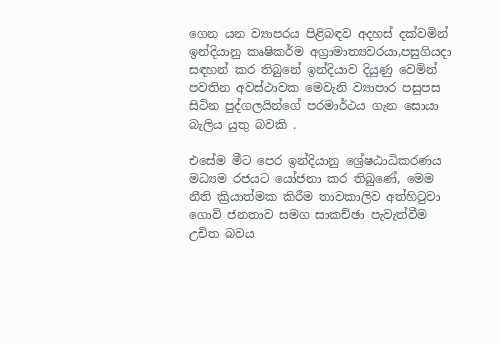ගෙන යන ව්‍යාපරය පිළිබඳව අදහස් දක්වමින් ඉන්දියානු කෘෂිකර්ම අග්‍රාමාත්‍යවරයා,පසුගියදා සඳහන් කර තිබුනේ ඉන්දියාව දියුණු වෙමින් පවතින අවස්ථාවක මෙවැනි ව්‍යාපාර පසුපස සිටින පුද්ගලයින්ගේ පරමාර්ථය ගැන සොයා බැලිය යුතු බවකි .

එසේම මීට පෙර ඉන්දියානු ශ්‍රේෂඨාධිකරණය මධ්‍යම රජයට යෝජනා කර තිබුණේ, මෙම නීති ක්‍රියාත්මක කිරීම තාවකාලිව අත්හිටුවා ගොවි ජනතාව සමග සාකච්ඡා පැවැත්වීම උචිත බවය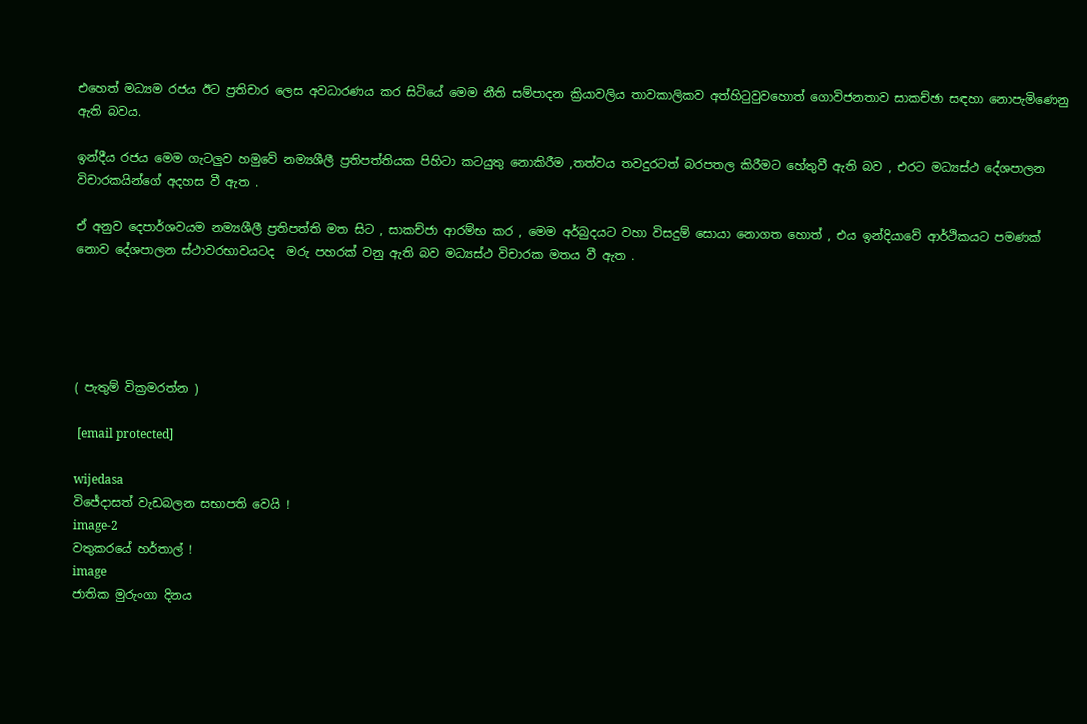එහෙත් මධ්‍යම රජය ඊට ප්‍රතිචාර ලෙස අවධාරණය කර සිටියේ මෙම නීති සම්පාදන ක්‍රියාවලිය තාවකාලිකව අත්හිටුවුවහොත් ගොවිජනතාව සාකච්ඡා සඳහා නොපැමිණෙනු ඇති බවය.

ඉන්දීය රජය මෙම ගැටලුව හමුවේ නම්‍යශීලී ප්‍රතිපත්තියක පිහිටා කටයුතු නොකිරීම ,තත්වය තවදුරටත් බරපතල කිරීමට හේතුවී ඇති බව , එරට මධ්‍යස්ථ දේශපාලන විචාරකයින්ගේ අදහස වී ඇත .

ඒ අනුව දෙපාර්ශවයම නම්‍යශීලී ප්‍රතිපත්ති මත සිට , සාකච්ජා ආරම්භ කර , මෙම අර්බුදයට වහා විසදුම් සොයා නොගත හොත් , එය ඉන්දියාවේ ආර්ථිකයට පමණක් නොව දේශපාලන ස්ථාවරභාවයටද  මරු පහරක් වනු ඇති බව මධ්‍යස්ථ විචාරක මතය වී ඇත .





( පැතුම් වික්‍රමරත්න )

 [email protected]

wijedasa
විජේදාසත් වැඩබලන සභාපති වෙයි !
image-2
වතුකරයේ හර්තාල් !
image
ජාතික මුරුංගා දිනය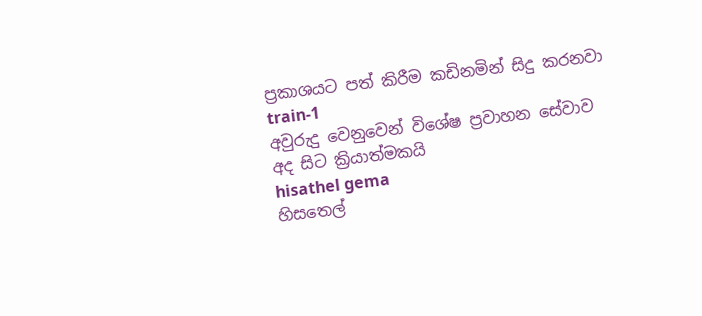ප්‍රකාශයට පත් කිරීම කඩිනමින් සිදු කරනවා
train-1
අවුරුදු වෙනුවෙන් විශේෂ ප්‍රවාහන සේවාව අද සිට ක්‍රියාත්මකයි
hisathel gema
හිසතෙල්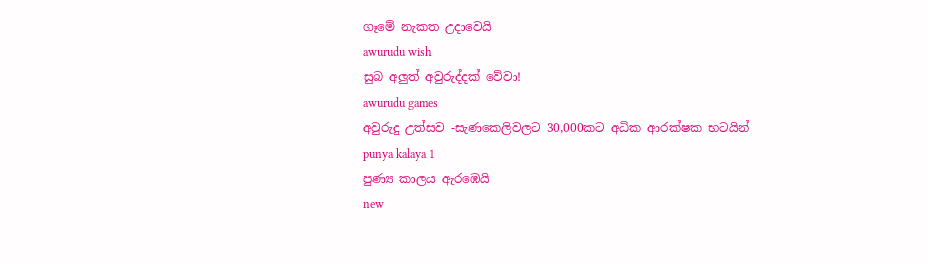ගෑමේ නැකත උදාවෙයි
awurudu wish
සුබ අලුත් අවුරුද්දක් වේවා!
awurudu games
අවුරුදු උත්සව -සැණකෙලිවලට 30,000කට අධික ආරක්ෂක භටයින්
punya kalaya 1
පුණ්‍ය කාලය ඇරඹෙයි
new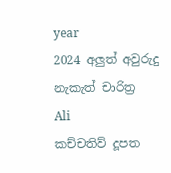year
2024 අලුත් අවුරුදු නැකැත් චාරිත්‍ර
Ali
කච්චතිව් දූපත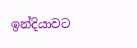ඉන්දියාවට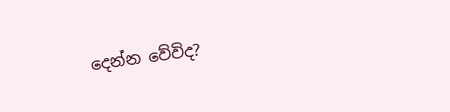දෙන්න වේවිද?